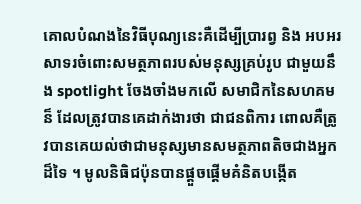គោលបំណងនៃវិធីបុណ្យនេះគឺដើម្បីប្រារព្វ និង អបអរសាទរចំពោះសមត្ថភាពរបស់មនុស្សគ្រប់រូប ជាមួយនឹង spotlight ចែងចាំងមកលើ សមាជិកនៃសហគមន៏ ដែលត្រូវបានគេដាក់ងារថា ជាជនពិការ ពោលគឺត្រូវបានគេយល់ថាជាមនុស្សមានសមត្ថភាពតិចជាងអ្នកដ៏ទៃ ។ មូលនិធិជប៉ុនបានផ្តួចផ្តើមគំនិតបង្កើត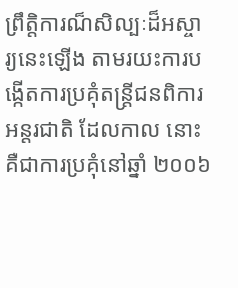ព្រឹត្តិការណ៏សិល្បៈដ៏អស្ចារ្យនេះឡើង តាមរយះការបង្កើតការប្រគុំតន្ត្រីជនពិការអន្តរជាតិ ដែលកាល នោះគឺជាការប្រគុំនៅឆ្នាំ ២០០៦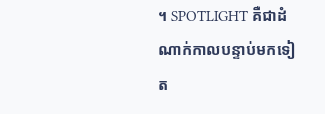។ SPOTLIGHT គឺជាដំណាក់កាលបន្ទាប់មកទៀត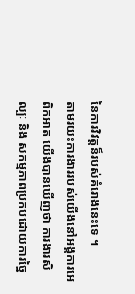នៃការវិវត្តន៏របស់គំរោងនេះទេ ។
តាមរយះការងាររបស់យើងនៅអង្គការអេពិកអាត យើងបានឃើញថា ការងារសិល្បៈ និង សកម្មភាពប្រកបដោយការច្នៃ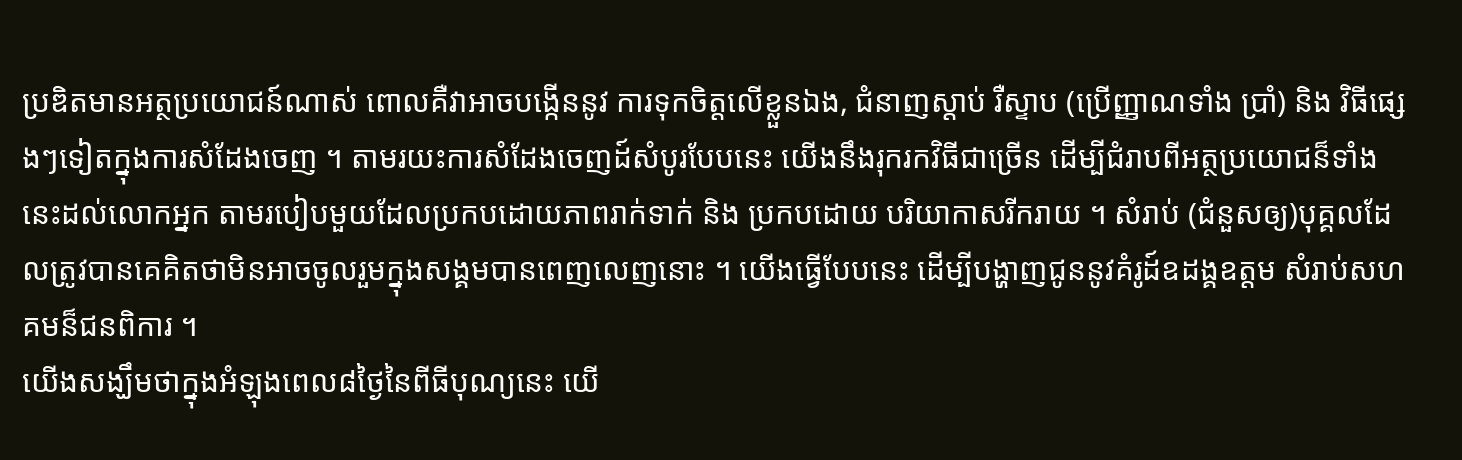ប្រឌិតមានអត្ថប្រយោជន៍ណាស់ ពោលគឺវាអាចបង្កើននូវ ការទុកចិត្តលើខ្លួនឯង, ជំនាញស្តាប់ រឺស្ទាប (ប្រើញ្ញាណទាំង ប្រាំ) និង វិធីផ្សេងៗទៀតក្នុងការសំដែងចេញ ។ តាមរយះការសំដែងចេញដ៍សំបូរបែបនេះ យើងនឹងរុករកវិធីជាច្រើន ដើម្បីជំរាបពីអត្ថប្រយោជន៏ទាំងនេះដល់លោកអ្នក តាមរបៀបមួយដែលប្រកបដោយភាពរាក់ទាក់ និង ប្រកបដោយ បរិយាកាសរីករាយ ។ សំរាប់ (ជំនួសឲ្យ)បុគ្គលដែលត្រូវបានគេគិតថាមិនអាចចូលរួមក្នុងសង្គមបានពេញលេញនោះ ។ យើងធ្វើបែបនេះ ដើម្បីបង្ហាញជូននូវគំរូដ៍ឧដង្គឧត្តម សំរាប់សហគមន៏ជនពិការ ។
យើងសង្ឃឹមថាក្នុងអំឡុងពេល៨ថ្ងៃនៃពីធីបុណ្យនេះ យើ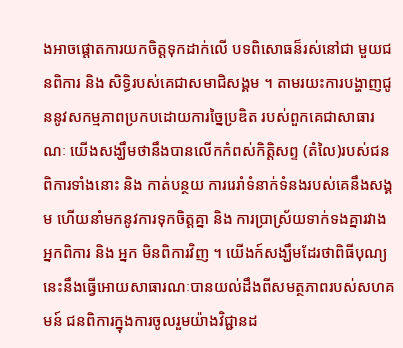ងអាចផ្តោតការយកចិត្តទុកដាក់លើ បទពិសោធន៏រស់នៅជា មួយជនពិការ និង សិទ្ធិរបស់គេជាសមាជិសង្គម ។ តាមរយះការបង្ហាញជូននូវសកម្មភាពប្រកបដោយការច្នៃប្រឌិត របស់ពួកគេជាសាធារណៈ យើងសង្ឃឹមថានឹងបានលើកកំពស់កិត្តិសព្ទ (តំលៃ)របស់ជនពិការទាំងនោះ និង កាត់បន្ថយ ការរេរាំទំនាក់ទំនងរបស់គេនឹងសង្គម ហើយនាំមកនូវការទុកចិត្តគ្នា និង ការប្រាស្រ័យទាក់ទងគ្នារវាងអ្នកពិការ និង អ្នក មិនពិការវិញ ។ យើងក៍សង្ឃឹមដែរថាពិធីបុណ្យនេះនឹងធ្វើអោយសាធារណៈបានយល់ដឹងពីសមត្ថភាពរបស់សហគមន៍ ជនពិការក្នុងការចូលរួមយ៉ាងវិជ្ជានដ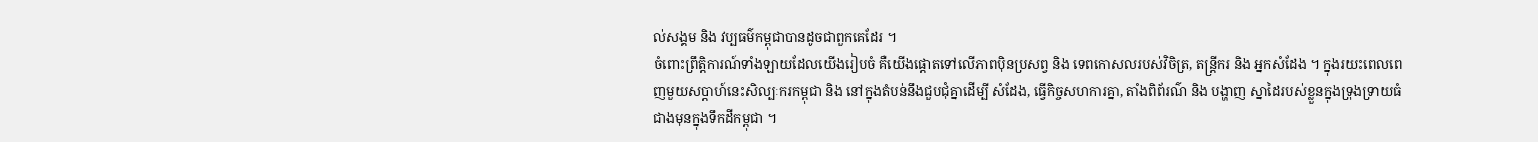ល់សង្គម និង វប្បធម៌កម្ពុជាបានដូចជាពួកគេដែរ ។
ចំពោះព្រឹត្តិការណ៍ទាំងឡាយដែលយើងរៀបចំ គឺយើងផ្តោតទៅលើភាពប៉ិនប្រសព្វ និង ទេពកោសលរបស់វិចិត្រ, តន្ត្រីករ និង អ្នកសំដែង ។ ក្នុងរយះពេលពេញមួយសប្តាហ៍នេះសិល្បៈករកម្ពុជា និង នៅក្នុងតំបន់នឹងជួបជុំគ្នាដើម្បី សំដែង, ធ្វើកិច្ចសហការគ្នា, តាំងពិព័រណ៌ និង បង្ហាញ ស្នាដៃរបស់ខ្លួនក្នុងទ្រុងទ្រាយធំជាងមុនក្នុងទឹកដីកម្ពុជា ។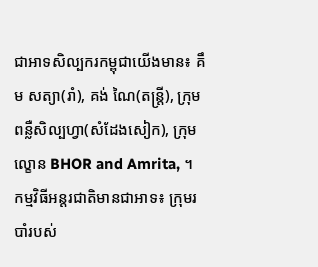ជាអាទសិល្បករកម្ពុជាយើងមាន៖ គឹម សត្យា(រាំ), គង់ ណៃ(តន្ត្រី), ក្រុមពន្លឺសិល្បហ្វា(សំដែងសៀក), ក្រុមល្ខោន BHOR and Amrita, ។ កម្មវិធីអន្តរជាតិមានជាអាទ៖ ក្រុមរបាំរបស់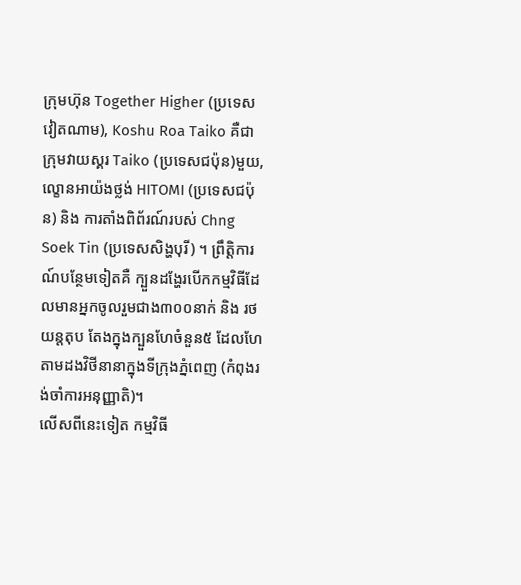ក្រុមហ៊ុន Together Higher (ប្រទេសវៀតណាម), Koshu Roa Taiko គឺជាក្រុមវាយស្គរ Taiko (ប្រទេសជប៉ុន)មួយ, ល្ខោនអាយ៉ងថ្លង់ HITOMI (ប្រទេសជប៉ុន) និង ការតាំងពិព័រណ៍របស់ Chng Soek Tin (ប្រទេសសិង្ហបុរី) ។ ព្រឹត្តិការណ៍បន្ថែមទៀតគឺ ក្បួនដង្ហែរបើកកម្មវិធីដែលមានអ្នកចូលរួមជាង៣០០នាក់ និង រថយន្តតុប តែងក្នុងក្បួនហែចំនួន៥ ដែលហែតាមដងវិថីនានាក្នុងទីក្រុងភ្នំពេញ (កំពុងរង់ចាំការអនុញ្ញាតិ)។
លើសពីនេះទៀត កម្មវិធី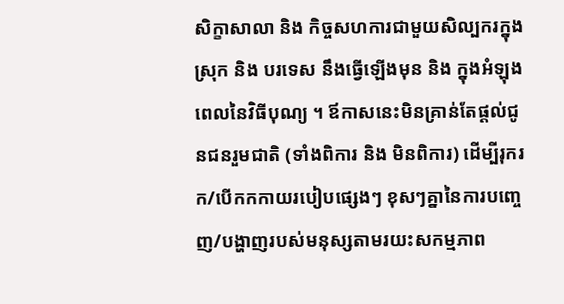សិក្ខាសាលា និង កិច្ចសហការជាមួយសិល្បករក្នុងស្រុក និង បរទេស នឹងធ្វើឡើងមុន និង ក្នុងអំឡុងពេលនៃវិធីបុណ្យ ។ ឪកាសនេះមិនគ្រាន់តែផ្តល់ជូនជនរួមជាតិ (ទាំងពិការ និង មិនពិការ) ដើម្បីរុករក/បើកកកាយរបៀបផ្សេងៗ ខុសៗគ្នានៃការបញ្ចេញ/បង្ហាញរបស់មនុស្សតាមរយះសកម្មភាព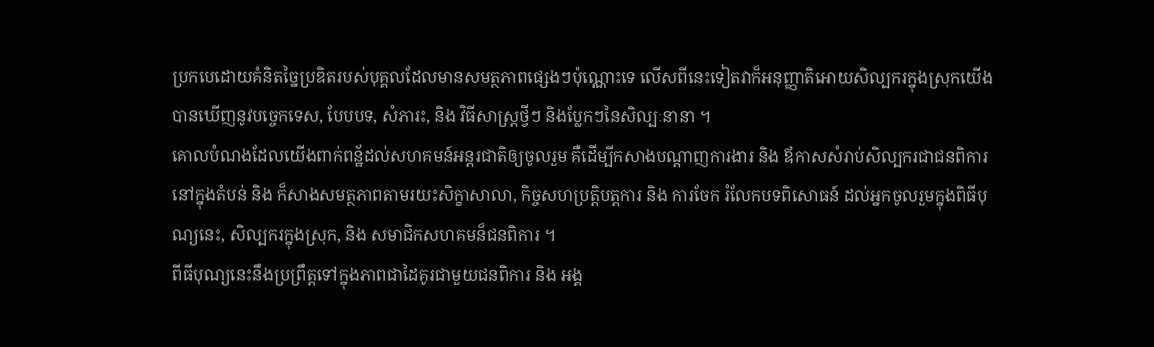ប្រកបេដោយគំនិតច្នៃប្រឌិតរបស់បុគ្គលដែលមានសមត្ថភាពផ្សេងៗប៉ុណ្ណោះទេ លើសពីនេះទៀតវាក៏អនុញ្ញាតិអោយសិល្បករក្នុងស្រុកយើងបានឃើញនូវបច្ចេកទេស, បែបបទ, សំភារះ, និង វិធីសាស្រ្តថ្វីៗ និងប្លែកៗនៃសិល្បៈនានា ។
គោលបំណងដែលយើងពាក់ពន្ឋ័ដល់សហគមន៍អន្តរជាតិឲ្យចូលរួម គឺដើម្បីកសាងបណ្តាញការងារ និង ឪកាសសំរាប់សិល្បករជាជនពិការនៅក្នុងតំបន់ និង ក៏សាងសមត្ថភាពតាមរយះសិក្ខាសាលា, កិច្ចសហប្រត្តិបត្តការ និង ការចែក រំលែកបទពិសោធន៍ ដល់អ្នកចូលរួមក្នុងពិធីបុណ្យនេះ, សិល្បករក្នុងស្រុក, និង សមាជិកសហគមន៏ជនពិការ ។
ពីធីបុណ្យនេះនឹងប្រព្រឹត្តទៅក្នុងភាពជាដៃគូរជាមួយជនពិការ និង អង្គ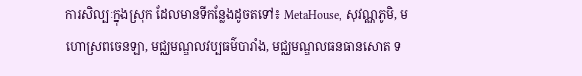ការសិល្បៈក្នុងស្រុក ដែលមានទីកន្លែងដូចតទៅ៖ MetaHouse, សុវណ្ណភូមិ, មហោស្រពចេនឡា, មជ្ឈមណ្ឌលវប្បធម៌បារាំង, មជ្ឈមណ្ឌលធនធានសោត ទ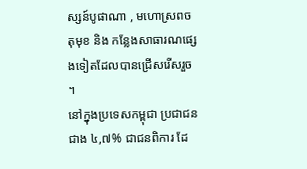ស្សន៍បូផាណា , មហោស្រពចតុមុខ និង កន្លែងសាធារណផ្សេងទៀតដែលបានជ្រើសរើសរួច ។
នៅក្នុងប្រទេសកម្ពុជា ប្រជាជនជាង ៤,៧% ជាជនពិការ ដែ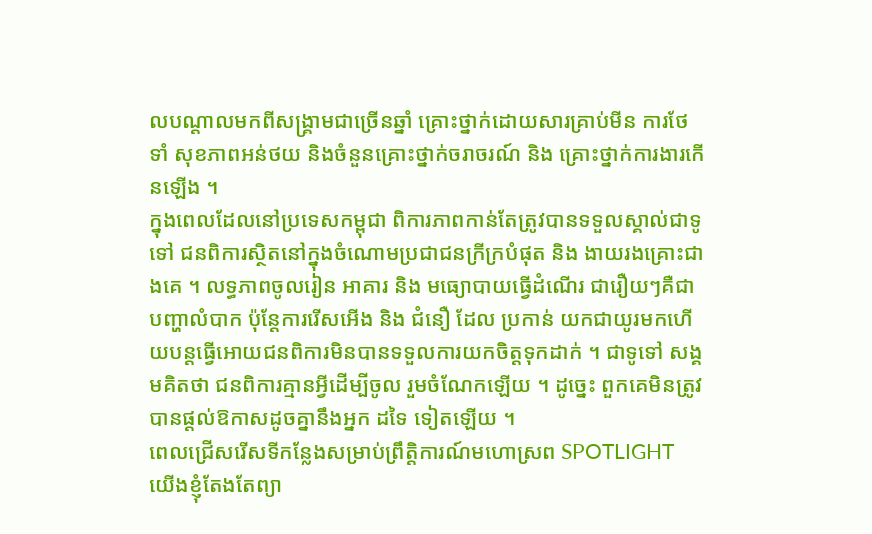លបណ្ដាលមកពីសង្គ្រាមជាច្រើនឆ្នាំ គ្រោះថ្នាក់ដោយសារគ្រាប់មីន ការថែទាំ សុខភាពអន់ថយ និងចំនួនគ្រោះថ្នាក់ចរាចរណ៍ និង គ្រោះថ្នាក់ការងារកើនឡើង ។
ក្នុងពេលដែលនៅប្រទេសកម្ពុជា ពិការភាពកាន់តែត្រូវបានទទួលស្គាល់ជាទូទៅ ជនពិការស្ថិតនៅក្នុងចំណោមប្រជាជនក្រីក្របំផុត និង ងាយរងគ្រោះជាងគេ ។ លទ្ធភាពចូលរៀន អាគារ និង មធ្យោបាយធ្វើដំណើរ ជារឿយៗគឺជាបញ្ហាលំបាក ប៉ុន្ដែការរើសអើង និង ជំនឿ ដែល ប្រកាន់ យកជាយូរមកហើយបន្ដធ្វើអោយជនពិការមិនបានទទួលការយកចិត្ដទុកដាក់ ។ ជាទូទៅ សង្គមគិតថា ជនពិការគ្មានអ្វីដើម្បីចូល រួមចំណែកឡើយ ។ ដូច្នេះ ពួកគេមិនត្រូវបានផ្ដល់ឱកាសដូចគ្នានឹងអ្នក ដទៃ ទៀតឡើយ ។
ពេលជ្រើសរើសទីកន្លែងសម្រាប់ព្រឹត្ដិការណ៍មហោស្រព SPOTLIGHT យើងខ្ញុំតែងតែព្យា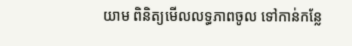យាម ពិនិត្យមើលលទ្ធភាពចូល ទៅកាន់កន្លែ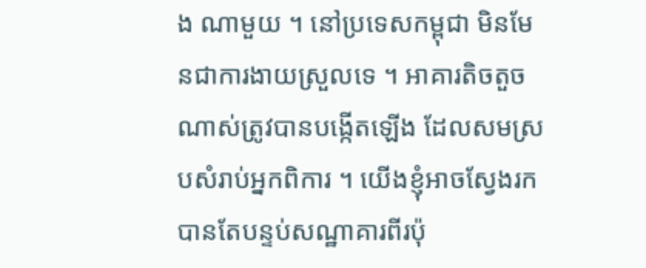ង ណាមួយ ។ នៅប្រទេសកម្ពុជា មិនមែនជាការងាយស្រួលទេ ។ អាគារតិចតួចណាស់ត្រូវបានបង្កើតឡើង ដែលសមស្របសំរាប់អ្នកពិការ ។ យើងខ្ញុំអាចស្វែងរក បានតែបន្ទប់សណ្ឋាគារពីរប៉ុ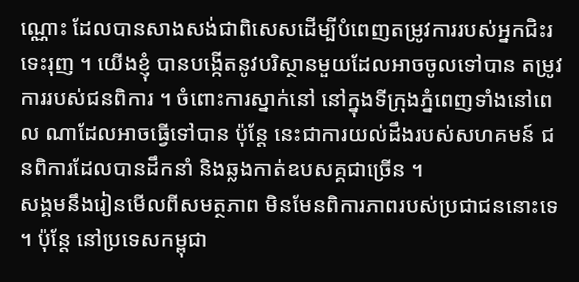ណ្ណោះ ដែលបានសាងសង់ជាពិសេសដើម្បីបំពេញតម្រូវការរបស់អ្នកជិះរទេះរុញ ។ យើងខ្ញុំ បានបង្កើតនូវបរិស្ថានមួយដែលអាចចូលទៅបាន តម្រូវការរបស់ជនពិការ ។ ចំពោះការស្នាក់នៅ នៅក្នុងទីក្រុងភ្នំពេញទាំងនៅពេល ណាដែលអាចធ្វើទៅបាន ប៉ុន្ដែ នេះជាការយល់ដឹងរបស់សហគមន៍ ជនពិការដែលបានដឹកនាំ និងឆ្លងកាត់ឧបសគ្គជាច្រើន ។
សង្គមនឹងរៀនមើលពីសមត្ថភាព មិនមែនពិការភាពរបស់ប្រជាជននោះទេ ។ ប៉ុន្ដែ នៅប្រទេសកម្ពុជា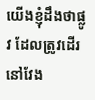យើងខ្ញុំដឹងថាផ្លូវ ដែលត្រូវដើរនៅវែង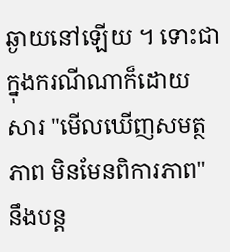ឆ្ងាយនៅឡើយ ។ ទោះជាក្នុងករណីណាក៏ដោយ សារ "មើលឃើញសមត្ថភាព មិនមែនពិការភាព" នឹងបន្ដ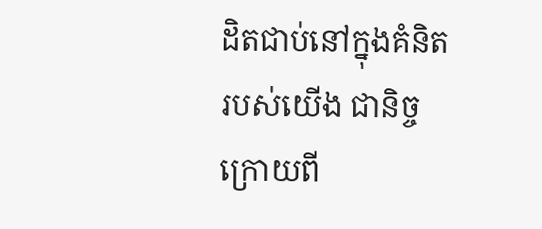ដិតជាប់នៅក្នុងគំនិតរបស់យើង ជានិច្ច ក្រោយពី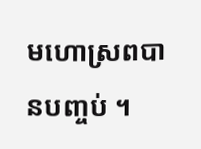មហោស្រពបានបញ្ចប់ ។